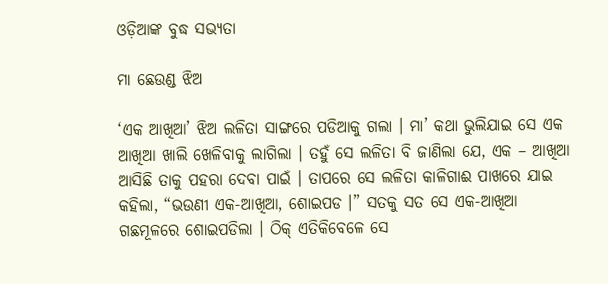ଓଡ଼ିଆଙ୍କ ବୁଦ୍ଧ ସଭ୍ୟତା

ମା ଛେଉଣ୍ଡ ଝିଅ

‘ଏକ ଆଖିଆ’ ଝିଅ ଲଳିତା ସାଙ୍ଗରେ ପଡିଆକୁ ଗଲା । ମା’ କଥା ଭୁଲିଯାଇ ସେ ଏକ ଆଖିଆ ଖାଲି ଖେଳିବାକୁ ଲାଗିଲା । ତହୁଁ ସେ ଲଳିତା ବି ଜାଣିଲା ଯେ, ଏକ – ଆଖିଆ ଆସିଛି ତାକୁ ପହରା ଦେବା ପାଇଁ । ତାପରେ ସେ ଲଳିତା କାଳିଗାଈ ପାଖରେ ଯାଇ କହିଲା, “ଭଉଣୀ ଏକ-ଆଖିଆ, ଶୋଇପଡ ।” ସତକୁ ସତ ସେ ଏକ-ଆଖିଆ ଗଛମୂଳରେ ଶୋଇପଡିଲା । ଠିକ୍ ଏତିକିବେଳେ ସେ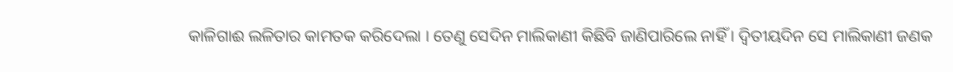କାଳିଗାଈ ଲଳିତାର କାମତକ କରିଦେଲା । ତେଣୁ ସେଦିନ ମାଲିକାଣୀ କିଛିବି ଜାଣିପାରିଲେ ନାହିଁ । ଦ୍ୱିତୀୟଦିନ ସେ ମାଲିକାଣୀ ଜଣକ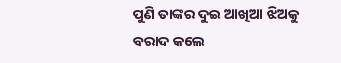ପୁଣି ତାଙ୍କର ଦୁଇ ଆଖିଆ ଝିଅକୁ ବରାଦ କଲେ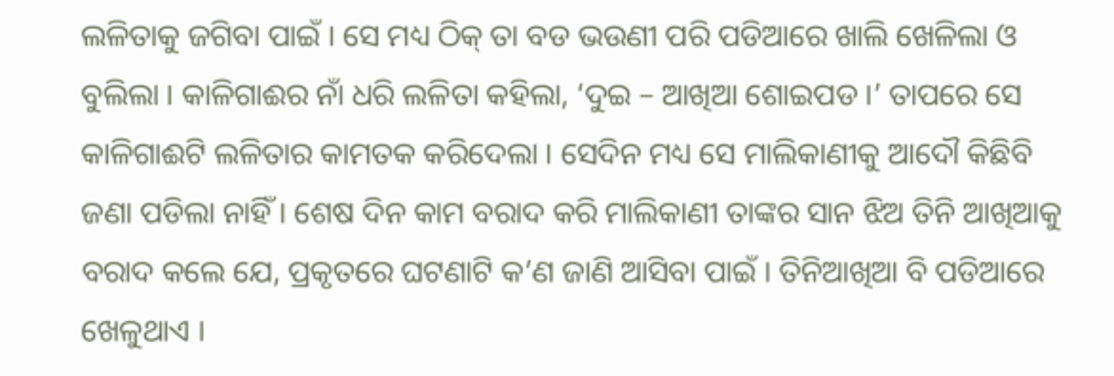ଲଳିତାକୁ ଜଗିବା ପାଇଁ । ସେ ମଧ୍ୟ ଠିକ୍ ତା ବଡ ଭଉଣୀ ପରି ପଡିଆରେ ଖାଲି ଖେଳିଲା ଓ ବୁଲିଲା । କାଳିଗାଈର ନାଁ ଧରି ଲଳିତା କହିଲା, ‘ଦୁଇ – ଆଖିଆ ଶୋଇପଡ ।’ ତାପରେ ସେ କାଳିଗାଈଟି ଲଳିତାର କାମତକ କରିଦେଲା । ସେଦିନ ମଧ୍ୟ ସେ ମାଲିକାଣୀକୁ ଆଦୌ କିଛିବି ଜଣା ପଡିଲା ନାହିଁ । ଶେଷ ଦିନ କାମ ବରାଦ କରି ମାଲିକାଣୀ ତାଙ୍କର ସାନ ଝିଅ ତିନି ଆଖିଆକୁ ବରାଦ କଲେ ଯେ, ପ୍ରକୃତରେ ଘଟଣାଟି କ’ଣ ଜାଣି ଆସିବା ପାଇଁ । ତିନିଆଖିଆ ବି ପଡିଆରେ ଖେଳୁଥାଏ ।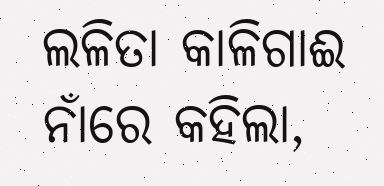ଲଳିତା କାଳିଗାଈ ନାଁରେ କହିଲା,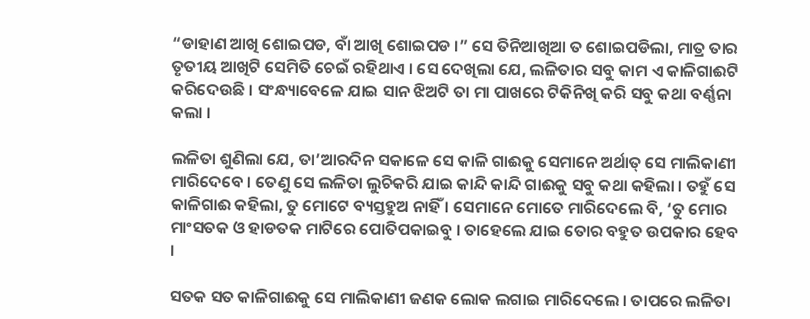“ଡାହାଣ ଆଖି ଶୋଇପଡ, ବାଁ ଆଖି ଶୋଇପଡ ।” ସେ ତିନିଆଖିଆ ତ ଶୋଇପଡିଲା, ମାତ୍ର ତାର ତୃତୀୟ ଆଖିଟି ସେମିତି ଚେଇଁ ରହିଥାଏ । ସେ ଦେଖିଲା ଯେ, ଲଳିତାର ସବୁ କାମ ଏ କାଳିଗାଈଟି କରିଦେଉଛି । ସଂନ୍ଧ୍ୟାବେଳେ ଯାଇ ସାନ ଝିଅଟି ତା ମା ପାଖରେ ଟିକିନିଖି କରି ସବୁ କଥା ବର୍ଣ୍ଣନା କଲା ।

ଲଳିତା ଶୁଣିଲା ଯେ, ତା’ଆରଦିନ ସକାଳେ ସେ କାଳି ଗାଈକୁ ସେମାନେ ଅର୍ଥାତ୍ ସେ ମାଲିକାଣୀ  ମାରିଦେବେ । ତେଣୁ ସେ ଲଳିତା ଲୁଚିକରି ଯାଇ କାନ୍ଦି କାନ୍ଦି ଗାଈକୁ ସବୁ କଥା କହିଲା । ତହୁଁ ସେ କାଳିଗାଈ କହିଲା, ତୁ ମୋଟେ ବ୍ୟସ୍ତହୁଅ ନାହିଁ । ସେମାନେ ମୋତେ ମାରିଦେଲେ ବି, ‘ତୁ ମୋର ମାଂସତକ ଓ ହାଡତକ ମାଟିରେ ପୋତିପକାଇବୁ । ତାହେଲେ ଯାଇ ତୋର ବହୁତ ଉପକାର ହେବ ।

ସତକ ସତ କାଳିଗାଈକୁ ସେ ମାଲିକାଣୀ ଜଣକ ଲୋକ ଲଗାଇ ମାରିଦେଲେ । ତାପରେ ଲଳିତା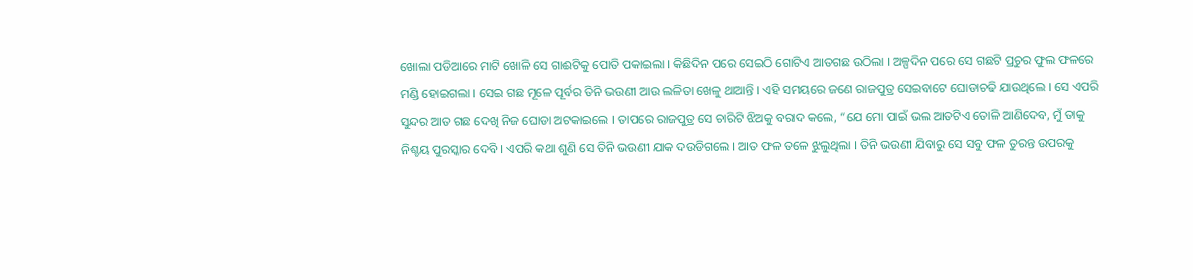ଖୋଲା ପଡିଆରେ ମାଟି ଖୋଳି ସେ ଗାଈଟିକୁ ପୋତି ପକାଇଲା । କିଛିଦିନ ପରେ ସେଇଠି ଗୋଟିଏ ଆତଗଛ ଉଠିଲା । ଅଳ୍ପଦିନ ପରେ ସେ ଗଛଟି ପ୍ରଚୁର ଫୁଲ ଫଳରେ ମଣ୍ଡି ହୋଇଗଲା । ସେଇ ଗଛ ମୂଳେ ପୂର୍ବର ତିନି ଭଉଣୀ ଆଉ ଲଳିତା ଖେଳୁ ଥାଆନ୍ତି । ଏହି ସମୟରେ ଜଣେ ରାଜପୁତ୍ର ସେଇବାଟେ ଘୋଡାଚଢି ଯାଉଥିଲେ । ସେ ଏପରି ସୁନ୍ଦର ଆତ ଗଛ ଦେଖି ନିଜ ଘୋଡା ଅଟକାଇଲେ । ତାପରେ ରାଜପୁତ୍ର ସେ ଚାରିଟି ଝିଅକୁ ବରାଦ କଲେ, “ଯେ ମୋ ପାଇଁ ଭଲ ଆତଟିଏ ତୋଳି ଆଣିଦେବ, ମୁଁ ତାକୁ ନିଶ୍ଚୟ ପୁରସ୍କାର ଦେବି । ଏପରି କଥା ଶୁଣି ସେ ତିନି ଭଉଣୀ ଯାକ ଦଉଡିଗଲେ । ଆତ ଫଳ ତଳେ ଝୁଲୁଥିଲା । ତିନି ଭଉଣୀ ଯିବାରୁ ସେ ସବୁ ଫଳ ତୁରନ୍ତ ଉପରକୁ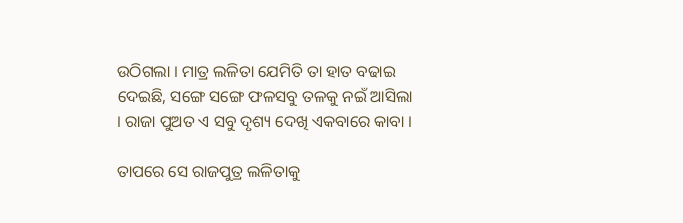ଉଠିଗଲା । ମାତ୍ର ଲଳିତା ଯେମିତି ତା ହାତ ବଢାଇ ଦେଇଛି, ସଙ୍ଗେ ସଙ୍ଗେ ଫଳସବୁ ତଳକୁ ନଇଁ ଆସିଲା । ରାଜା ପୁଅତ ଏ ସବୁ ଦୃଶ୍ୟ ଦେଖି ଏକବାରେ କାବା ।

ତାପରେ ସେ ରାଜପୁତ୍ର ଲଳିତାକୁ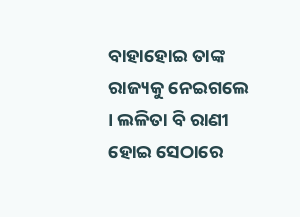ବାହାହୋଇ ତାଙ୍କ ରାଜ୍ୟକୁ ନେଇଗଲେ । ଲଳିତା ବି ରାଣୀ ହୋଇ ସେଠାରେ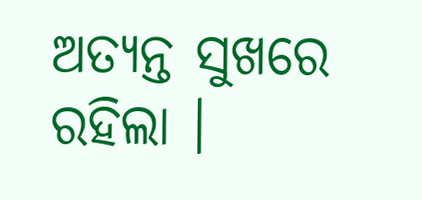ଅତ୍ୟନ୍ତ ସୁଖରେ ରହିଲା ।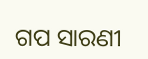ଗପ ସାରଣୀ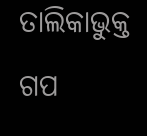ତାଲିକାଭୁକ୍ତ ଗପ